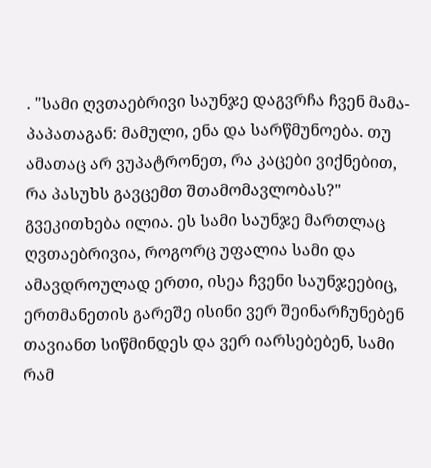. "სამი ღვთაებრივი საუნჯე დაგვრჩა ჩვენ მამა-პაპათაგან: მამული, ენა და სარწმუნოება. თუ ამათაც არ ვუპატრონეთ, რა კაცები ვიქნებით, რა პასუხს გავცემთ შთამომავლობას?" გვეკითხება ილია. ეს სამი საუნჯე მართლაც ღვთაებრივია, როგორც უფალია სამი და ამავდროულად ერთი, ისეა ჩვენი საუნჯეებიც, ერთმანეთის გარეშე ისინი ვერ შეინარჩუნებენ თავიანთ სიწმინდეს და ვერ იარსებებენ, სამი რამ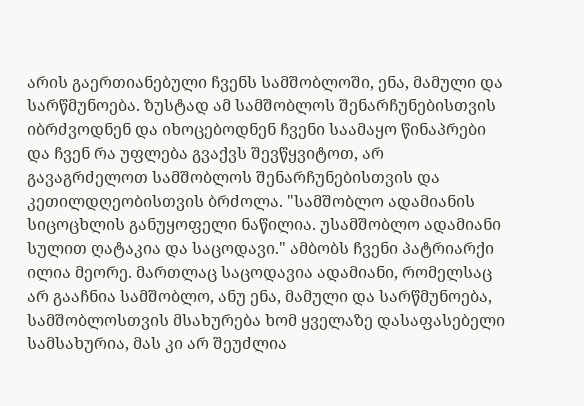არის გაერთიანებული ჩვენს სამშობლოში, ენა, მამული და სარწმუნოება. ზუსტად ამ სამშობლოს შენარჩუნებისთვის იბრძვოდნენ და იხოცებოდნენ ჩვენი საამაყო წინაპრები და ჩვენ რა უფლება გვაქვს შევწყვიტოთ, არ გავაგრძელოთ სამშობლოს შენარჩუნებისთვის და კეთილდღეობისთვის ბრძოლა. "სამშობლო ადამიანის სიცოცხლის განუყოფელი ნაწილია. უსამშობლო ადამიანი სულით ღატაკია და საცოდავი." ამბობს ჩვენი პატრიარქი ილია მეორე. მართლაც საცოდავია ადამიანი, რომელსაც არ გააჩნია სამშობლო, ანუ ენა, მამული და სარწმუნოება, სამშობლოსთვის მსახურება ხომ ყველაზე დასაფასებელი სამსახურია, მას კი არ შეუძლია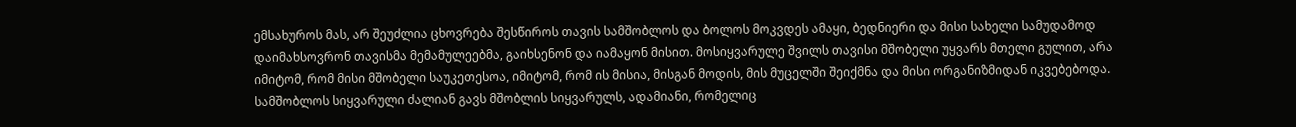ემსახუროს მას, არ შეუძლია ცხოვრება შესწიროს თავის სამშობლოს და ბოლოს მოკვდეს ამაყი, ბედნიერი და მისი სახელი სამუდამოდ დაიმახსოვრონ თავისმა მემამულეებმა, გაიხსენონ და იამაყონ მისით. მოსიყვარულე შვილს თავისი მშობელი უყვარს მთელი გულით, არა იმიტომ, რომ მისი მშობელი საუკეთესოა, იმიტომ, რომ ის მისია, მისგან მოდის, მის მუცელში შეიქმნა და მისი ორგანიზმიდან იკვებებოდა. სამშობლოს სიყვარული ძალიან გავს მშობლის სიყვარულს, ადამიანი, რომელიც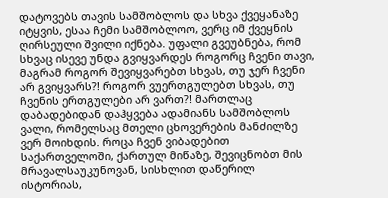დატოვებს თავის სამშობლოს და სხვა ქვეყანაზე იტყვის, ესაა ჩემი სამშობლოო, ვერც იმ ქვეყნის ღირსეული შვილი იქნება. უფალი გვეუბნება, რომ სხვაც ისევე უნდა გვიყვარდეს როგორც ჩვენი თავი, მაგრამ როგორ შევიყვარებთ სხვას, თუ ჯერ ჩვენი არ გვიყვარს?! როგორ ვუერთგულებთ სხვას, თუ ჩვენის ერთგულები არ ვართ?! მართლაც დაბადებიდან დაჰყვება ადამიანს სამშობლოს ვალი, რომელსაც მთელი ცხოვერების მანძილზე ვერ მოიხდის. როცა ჩვენ ვიბადებით საქართველოში, ქართულ მიწაზე, შევიცნობთ მის მრავალსაუკუნოვან, სისხლით დაწერილ ისტორიას,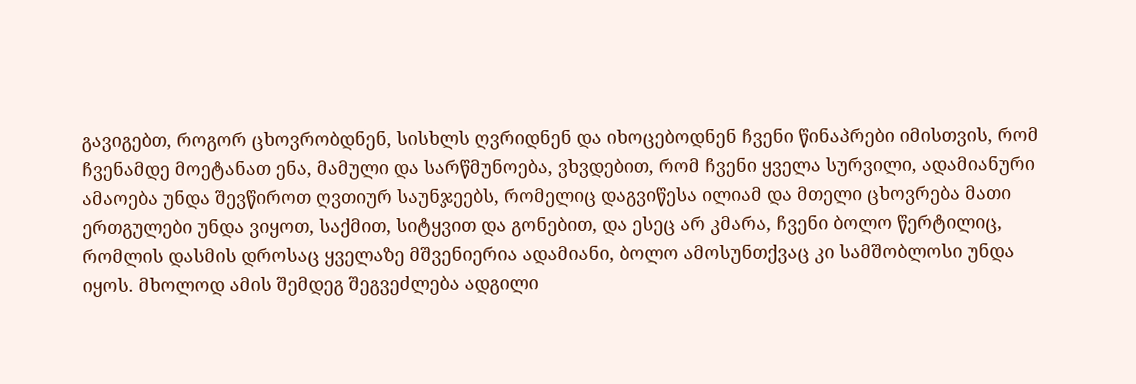გავიგებთ, როგორ ცხოვრობდნენ, სისხლს ღვრიდნენ და იხოცებოდნენ ჩვენი წინაპრები იმისთვის, რომ ჩვენამდე მოეტანათ ენა, მამული და სარწმუნოება, ვხვდებით, რომ ჩვენი ყველა სურვილი, ადამიანური ამაოება უნდა შევწიროთ ღვთიურ საუნჯეებს, რომელიც დაგვიწესა ილიამ და მთელი ცხოვრება მათი ერთგულები უნდა ვიყოთ, საქმით, სიტყვით და გონებით, და ესეც არ კმარა, ჩვენი ბოლო წერტილიც, რომლის დასმის დროსაც ყველაზე მშვენიერია ადამიანი, ბოლო ამოსუნთქვაც კი სამშობლოსი უნდა იყოს. მხოლოდ ამის შემდეგ შეგვეძლება ადგილი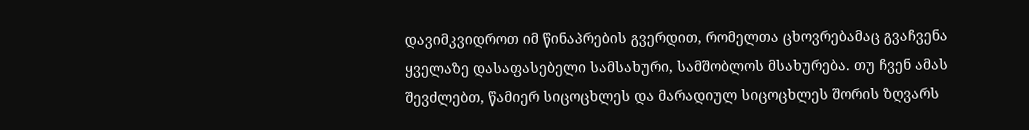დავიმკვიდროთ იმ წინაპრების გვერდით, რომელთა ცხოვრებამაც გვაჩვენა ყველაზე დასაფასებელი სამსახური, სამშობლოს მსახურება. თუ ჩვენ ამას შევძლებთ, წამიერ სიცოცხლეს და მარადიულ სიცოცხლეს შორის ზღვარს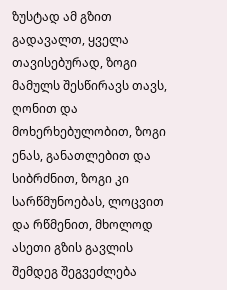ზუსტად ამ გზით გადავალთ, ყველა თავისებურად, ზოგი მამულს შესწირავს თავს, ღონით და მოხერხებულობით, ზოგი ენას, განათლებით და სიბრძნით, ზოგი კი სარწმუნოებას, ლოცვით და რწმენით, მხოლოდ ასეთი გზის გავლის შემდეგ შეგვეძლება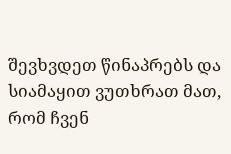შევხვდეთ წინაპრებს და სიამაყით ვუთხრათ მათ, რომ ჩვენ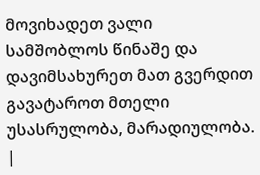მოვიხადეთ ვალი სამშობლოს წინაშე და დავიმსახურეთ მათ გვერდით გავატაროთ მთელი უსასრულობა, მარადიულობა.
|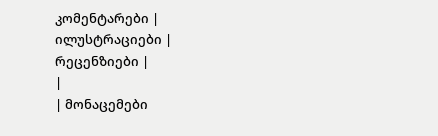კომენტარები |
ილუსტრაციები |
რეცენზიები |
|
| მონაცემები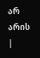არ არის |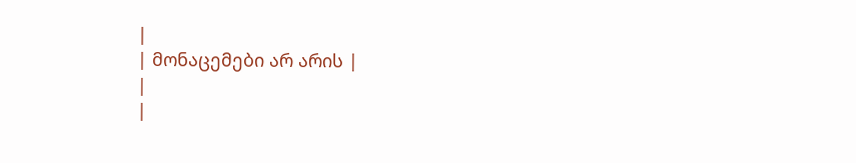|
| მონაცემები არ არის |
|
|